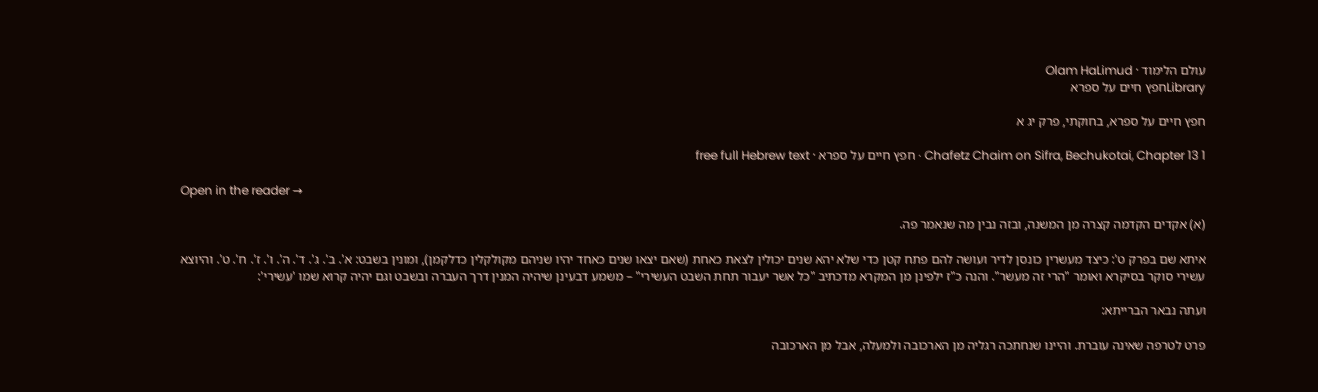עולם הלימוד · Olam HaLimud
Libraryחפץ חיים על ספרא

חפץ חיים על ספרא, בחוקתי, פרק יג א

Chafetz Chaim on Sifra, Bechukotai, Chapter 13 1 · חפץ חיים על ספרא · free full Hebrew text

Open in the reader →

(א) אקדים הקדמה קצרה מן המשנה, ובזה נבין מה שנאמר פה.

איתא שם בפרק ט': כיצד מעשרין כונסן לדיר ועושה להם פתח קטן כדי שלא יהא שנים יכולין לצאת כאחת (שאם יצאו שנים כאחד יהיו שניהם מקולקלין כדלקמן), ומונין בשבט: א'. ב'. ג'. ד'. ה'. ו'. ז'. ח'. ט'. והיוצא עשירי סוקר בסיקרא ואומר "הרי זה מעשר". והנה כ"ז ילפינן מן המקרא מדכתיב "כל אשר יעבור תחת השבט העשירי" – משמע דבעינן שיהיה המנין דרך העברה ובשבט וגם יהיה קרוא שמו 'עשירי':

ועתה נבאר הברייתא:

פרט לטרפה שאינה עוברת. והיינו שנחתכה רגליה מן הארכובה ולמעלה, אבל מן הארכובה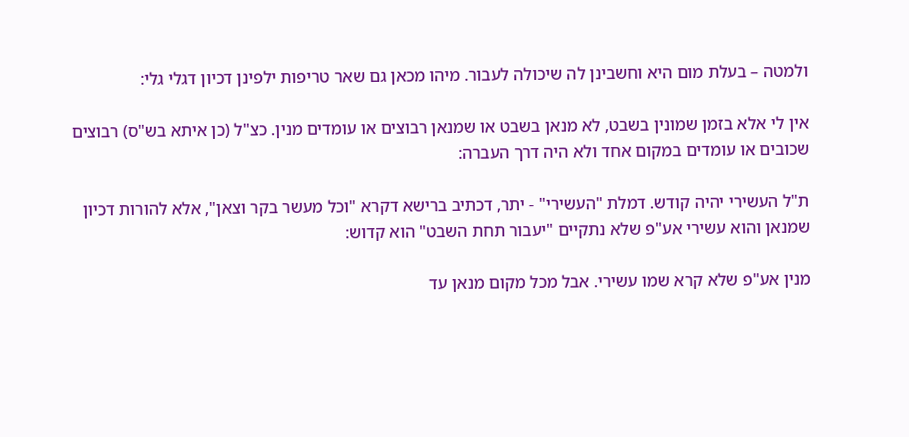ולמטה – בעלת מום היא וחשבינן לה שיכולה לעבור. מיהו מכאן גם שאר טריפות ילפינן דכיון דגלי גלי:

אין לי אלא בזמן שמונין בשבט, לא מנאן בשבט או שמנאן רבוצים או עומדים מנין. כצ"ל (כן איתא בש"ס) רבוצים שכובים או עומדים במקום אחד ולא היה דרך העברה:

ת"ל העשירי יהיה קודש. דמלת "העשירי" - יתר, דכתיב ברישא דקרא "וכל מעשר בקר וצאן", אלא להורות דכיון שמנאן והוא עשירי אע"פ שלא נתקיים "יעבור תחת השבט" הוא קדוש:

מנין אע"פ שלא קרא שמו עשירי. אבל מכל מקום מנאן עד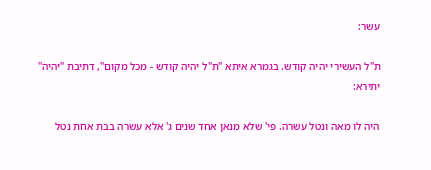עשר:

ת"ל העשירי יהיה קודש. בגמרא איתא "ת"ל יהיה קודש - מכל מקום", דתיבת "יהיה" יתירא:

היה לו מאה ונטל עשרה. פי' שלא מנאן אחד שנים ג' אלא עשרה בבת אחת נטל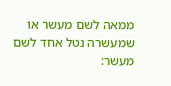ממאה לשם מעשר או שמעשרה נטל אחד לשם מעשר: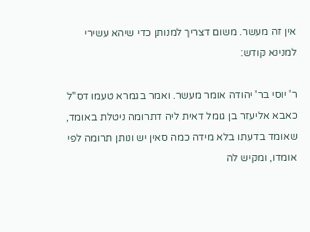אין זה מעשר. משום דצריך למנותן כדי שיהא עשירי למנינא קודש:

ר' יוסי בר' יהודה אומר מעשר. ואמר בגמרא טעמו דס"ל כאבא אליעזר בן גומל דאית ליה דתרומה ניטלת באומד, שאומד בדעתו בלא מידה כמה סאין יש ונותן תרומה לפי אומדו, ומקיש לה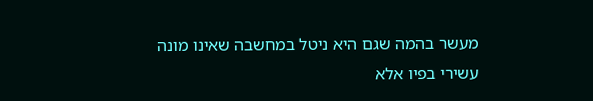מעשר בהמה שגם היא ניטל במחשבה שאינו מונה עשירי בפיו אלא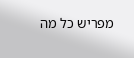מפריש כל מה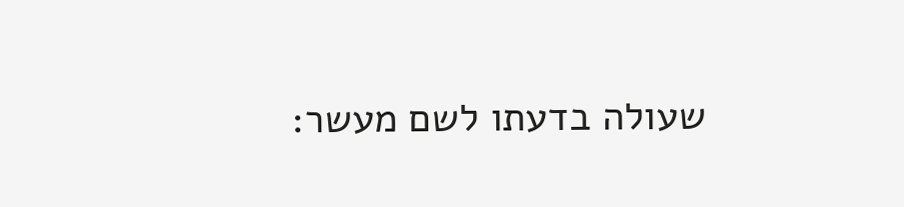שעולה בדעתו לשם מעשר: